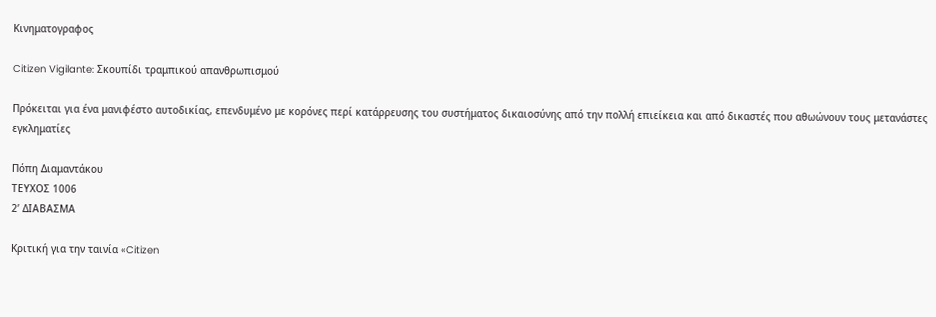Κινηματογραφος

Citizen Vigilante: Σκουπίδι τραμπικού απανθρωπισμού

Πρόκειται για ένα μανιφέστο αυτοδικίας, επενδυμένο με κορόνες περί κατάρρευσης του συστήματος δικαιοσύνης από την πολλή επιείκεια και από δικαστές που αθωώνουν τους μετανάστες εγκληματίες

Πόπη Διαμαντάκου
ΤΕΥΧΟΣ 1006
2’ ΔΙΑΒΑΣΜΑ

Κριτική για την ταινία «Citizen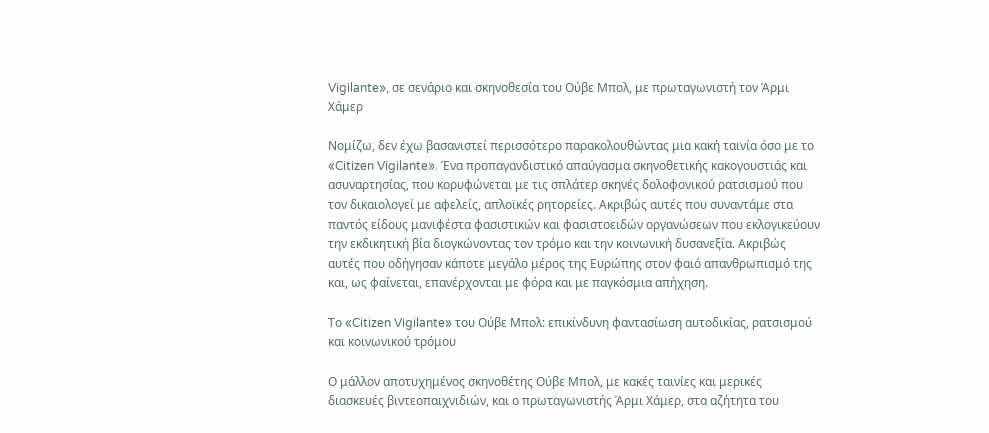Vigilante», σε σενάριο και σκηνοθεσία του Ούβε Μπολ, με πρωταγωνιστή τον Άρμι Χάμερ

Νομίζω, δεν έχω βασανιστεί περισσότερο παρακολουθώντας μια κακή ταινία όσο με το «Citizen Vigilante». Ένα προπαγανδιστικό απαύγασμα σκηνοθετικής κακογουστιάς και ασυναρτησίας, που κορυφώνεται με τις σπλάτερ σκηνές δολοφονικού ρατσισμού που τον δικαιολογεί με αφελείς, απλοϊκές ρητορείες. Ακριβώς αυτές που συναντάμε στα παντός είδους μανιφέστα φασιστικών και φασιστοειδών οργανώσεων που εκλογικεύουν την εκδικητική βία διογκώνοντας τον τρόμο και την κοινωνική δυσανεξία. Ακριβώς αυτές που οδήγησαν κάποτε μεγάλο μέρος της Ευρώπης στον φαιό απανθρωπισμό της και, ως φαίνεται, επανέρχονται με φόρα και με παγκόσμια απήχηση.

Το «Citizen Vigilante» του Ούβε Μπολ: επικίνδυνη φαντασίωση αυτοδικίας, ρατσισμού και κοινωνικού τρόμου

Ο μάλλον αποτυχημένος σκηνοθέτης Ούβε Μπολ, με κακές ταινίες και μερικές διασκευές βιντεοπαιχνιδιών, και ο πρωταγωνιστής Άρμι Χάμερ, στα αζήτητα του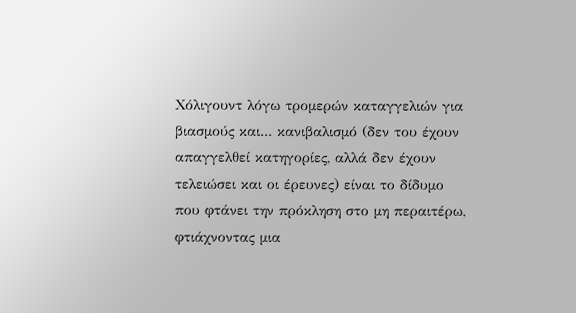Χόλιγουντ λόγω τρομερών καταγγελιών για βιασμούς και... κανιβαλισμό (δεν του έχουν απαγγελθεί κατηγορίες, αλλά δεν έχουν τελειώσει και οι έρευνες) είναι το δίδυμο που φτάνει την πρόκληση στο μη περαιτέρω, φτιάχνοντας μια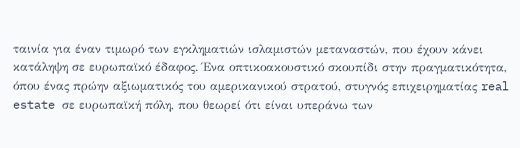ταινία για έναν τιμωρό των εγκληματιών ισλαμιστών μεταναστών, που έχουν κάνει κατάληψη σε ευρωπαϊκό έδαφος. Ένα οπτικοακουστικό σκουπίδι στην πραγματικότητα, όπου ένας πρώην αξιωματικός του αμερικανικού στρατού, στυγνός επιχειρηματίας real estate σε ευρωπαϊκή πόλη, που θεωρεί ότι είναι υπεράνω των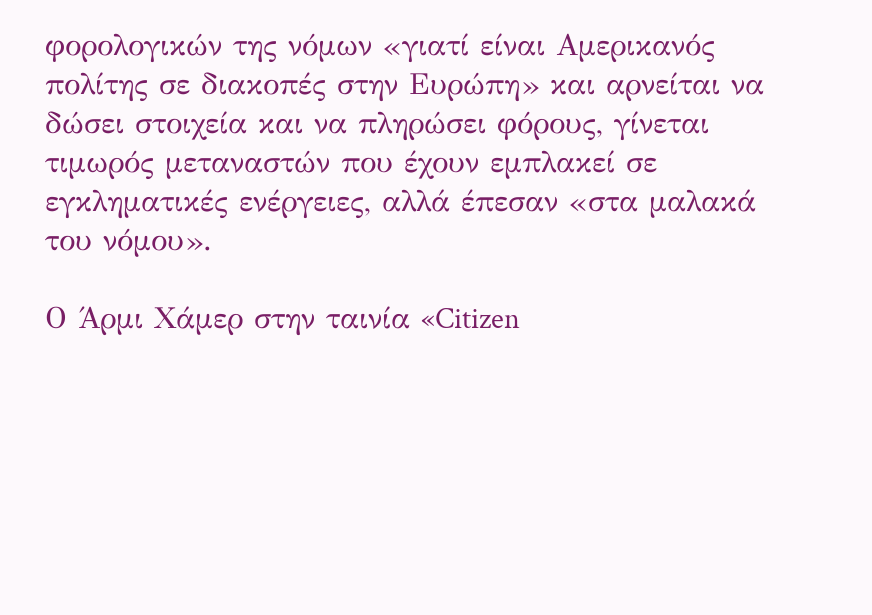φορολογικών της νόμων «γιατί είναι Αμερικανός πολίτης σε διακοπές στην Ευρώπη» και αρνείται να δώσει στοιχεία και να πληρώσει φόρους, γίνεται τιμωρός μεταναστών που έχουν εμπλακεί σε εγκληματικές ενέργειες, αλλά έπεσαν «στα μαλακά του νόμου».

Ο Άρμι Χάμερ στην ταινία «Citizen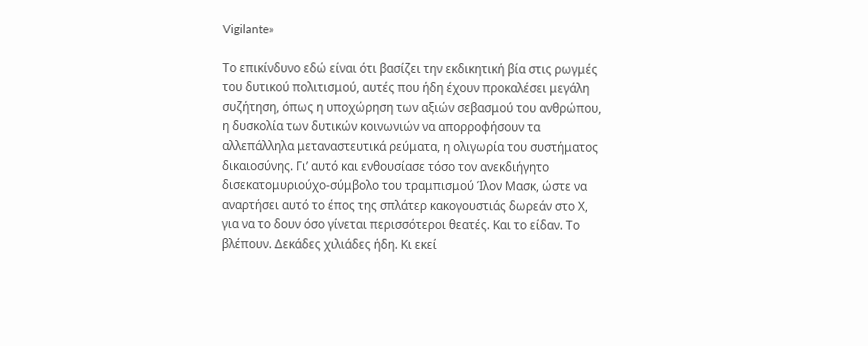Vigilante»

Το επικίνδυνο εδώ είναι ότι βασίζει την εκδικητική βία στις ρωγμές του δυτικού πολιτισμού, αυτές που ήδη έχουν προκαλέσει μεγάλη συζήτηση, όπως η υποχώρηση των αξιών σεβασμού του ανθρώπου, η δυσκολία των δυτικών κοινωνιών να απορροφήσουν τα αλλεπάλληλα μεταναστευτικά ρεύματα, η ολιγωρία του συστήματος δικαιοσύνης. Γι’ αυτό και ενθουσίασε τόσο τον ανεκδιήγητο δισεκατομυριούχο-σύμβολο του τραμπισμού Ίλον Μασκ, ώστε να αναρτήσει αυτό το έπος της σπλάτερ κακογουστιάς δωρεάν στο Χ, για να το δουν όσο γίνεται περισσότεροι θεατές. Και το είδαν. Το βλέπουν. Δεκάδες χιλιάδες ήδη. Κι εκεί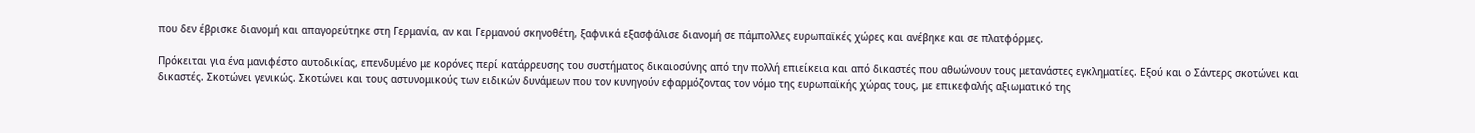που δεν έβρισκε διανομή και απαγορεύτηκε στη Γερμανία, αν και Γερμανού σκηνοθέτη, ξαφνικά εξασφάλισε διανομή σε πάμπολλες ευρωπαϊκές χώρες και ανέβηκε και σε πλατφόρμες.

Πρόκειται για ένα μανιφέστο αυτοδικίας, επενδυμένο με κορόνες περί κατάρρευσης του συστήματος δικαιοσύνης από την πολλή επιείκεια και από δικαστές που αθωώνουν τους μετανάστες εγκληματίες. Εξού και ο Σάντερς σκοτώνει και δικαστές. Σκοτώνει γενικώς. Σκοτώνει και τους αστυνομικούς των ειδικών δυνάμεων που τον κυνηγούν εφαρμόζοντας τον νόμο της ευρωπαϊκής χώρας τους, με επικεφαλής αξιωματικό της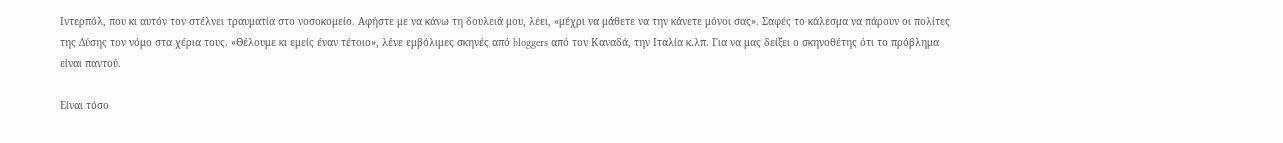Ιντερπόλ, που κι αυτόν τον στέλνει τραυματία στο νοσοκομείο. Αφήστε με να κάνω τη δουλειά μου, λέει, «μέχρι να μάθετε να την κάνετε μόνοι σας». Σαφές το κάλεσμα να πάρουν οι πολίτες της Δύσης τον νόμο στα χέρια τους. «Θέλουμε κι εμείς έναν τέτοιο», λένε εμβόλιμες σκηνές από bloggers από τον Καναδά, την Ιταλία κ.λπ. Για να μας δείξει ο σκηνοθέτης ότι το πρόβλημα είναι παντού.

Είναι τόσο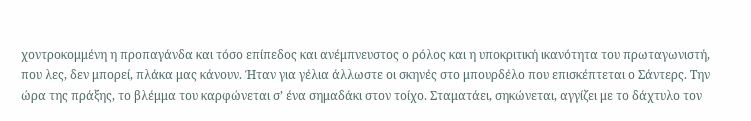χοντροκομμένη η προπαγάνδα και τόσο επίπεδος και ανέμπνευστος ο ρόλος και η υποκριτική ικανότητα του πρωταγωνιστή, που λες, δεν μπορεί, πλάκα μας κάνουν. Ήταν για γέλια άλλωστε οι σκηνές στο μπουρδέλο που επισκέπτεται ο Σάντερς. Την ώρα της πράξης, το βλέμμα του καρφώνεται σ’ ένα σημαδάκι στον τοίχο. Σταματάει, σηκώνεται, αγγίζει με το δάχτυλο τον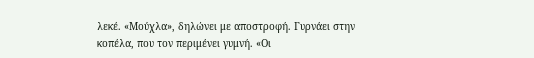λεκέ. «Μούχλα», δηλώνει με αποστροφή. Γυρνάει στην κοπέλα, που τον περιμένει γυμνή. «Οι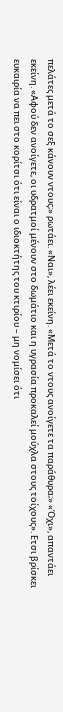πελάτες μετά το σεξ κάνουν ντους;» ρωτάει. «Ναι», λέει εκείνη. «Μετά το ντους ανοίγετε τα παράθυρα;» «Όχι», απαντάει εκείνη. «Αφού δεν ανοίγετε, οι υδρατμοί μένουν στο δωμάτιο και η υγρασία προκαλεί μούχλα στους τοίχους». Ετσι βρίσκει ευκαιρία να πει στο κορίτσι ότι είναι ο ιδιοκτήτης του κτιρίου – μη νομίσει ότι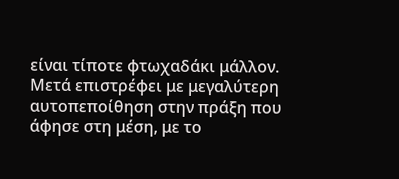είναι τίποτε φτωχαδάκι μάλλον. Μετά επιστρέφει με μεγαλύτερη αυτοπεποίθηση στην πράξη που άφησε στη μέση, με το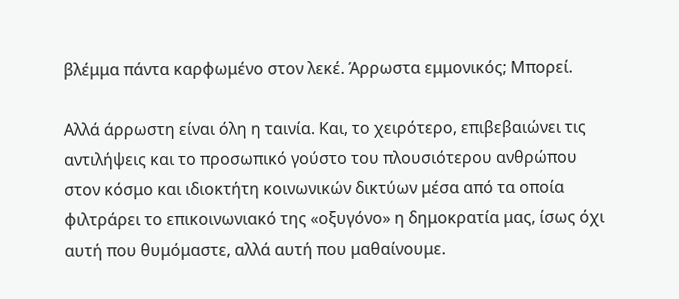βλέμμα πάντα καρφωμένο στον λεκέ. Άρρωστα εμμονικός; Μπορεί.

Αλλά άρρωστη είναι όλη η ταινία. Και, το χειρότερο, επιβεβαιώνει τις αντιλήψεις και το προσωπικό γούστο του πλουσιότερου ανθρώπου στον κόσμο και ιδιοκτήτη κοινωνικών δικτύων μέσα από τα οποία φιλτράρει το επικοινωνιακό της «οξυγόνο» η δημοκρατία μας, ίσως όχι αυτή που θυμόμαστε, αλλά αυτή που μαθαίνουμε.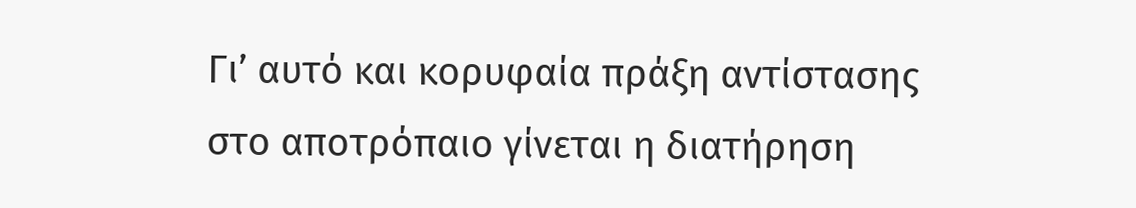Γι’ αυτό και κορυφαία πράξη αντίστασης στο αποτρόπαιο γίνεται η διατήρηση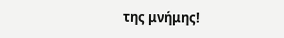της μνήμης!